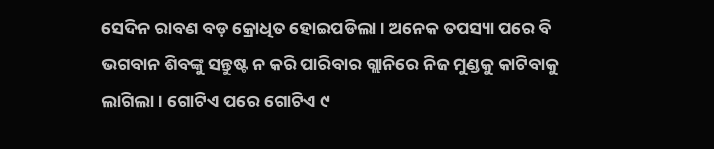ସେଦିନ ରାବଣ ବଡ଼ କ୍ରୋଧିତ ହୋଇପଡିଲା । ଅନେକ ତପସ୍ୟା ପରେ ବି ଭଗବାନ ଶିବଙ୍କୁ ସନ୍ତୁଷ୍ଟ ନ କରି ପାରିବାର ଗ୍ଲାନିରେ ନିଜ ମୁଣ୍ଡକୁ କାଟିବାକୁ ଲାଗିଲା । ଗୋଟିଏ ପରେ ଗୋଟିଏ ୯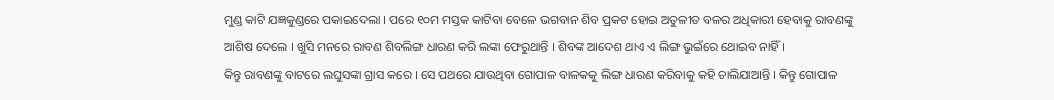ମୁଣ୍ଡ କାଟି ଯଜ୍ଞକୁଣ୍ଡରେ ପକାଇଦେଲା । ପରେ ୧୦ମ ମସ୍ତକ କାଟିବା ବେଳେ ଭଗବାନ ଶିବ ପ୍ରକଟ ହୋଇ ଅତୁଳୀତ ବଳର ଅଧିକାରୀ ହେବାକୁ ରାବଣଙ୍କୁ ଆଶିଷ ଦେଲେ । ଖୁସି ମନରେ ରାବଣ ଶିବଲିଙ୍ଗ ଧାରଣ କରି ଲଙ୍କା ଫେରୁଥାନ୍ତି । ଶିବଙ୍କ ଆଦେଶ ଥାଏ ଏ ଲିଙ୍ଗ ଭୁଇଁରେ ଥୋଇବ ନାହିଁ ।
କିନ୍ତୁ ରାବଣଙ୍କୁ ବାଟରେ ଲଘୁସଙ୍କା ଗ୍ରାସ କରେ । ସେ ପଥରେ ଯାଉଥିବା ଗୋପାଳ ବାଳକକୁ ଲିଙ୍ଗ ଧାରଣ କରିବାକୁ କହି ଚାଲିଯାଆନ୍ତି । କିନ୍ତୁ ଗୋପାଳ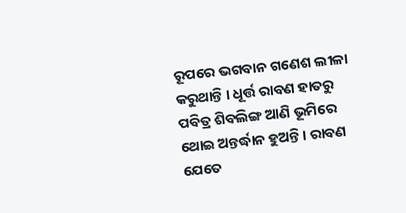ରୂପରେ ଭଗବାନ ଗଣେଶ ଲୀଳା କରୁଥାନ୍ତି । ଧୂର୍ତ୍ତ ରାବଣ ହାତରୁ ପବିତ୍ର ଶିବଲିଙ୍ଗ ଆଣି ଭୂମିରେ ଥୋଇ ଅନ୍ତର୍ଦ୍ଧାନ ହୁଅନ୍ତି । ରାବଣ ଯେତେ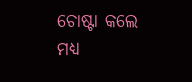ଚୋଷ୍ଟା କଲେ ମଧ୍ୟ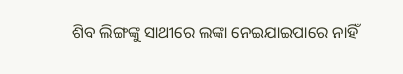ଶିବ ଲିଙ୍ଗଙ୍କୁ ସାଥୀରେ ଲଙ୍କା ନେଇଯାଇପାରେ ନାହିଁ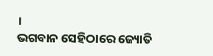।
ଭଗବାନ ସେହିଠାରେ ଜ୍ୟୋତି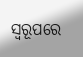ସ୍ୱରୂପରେ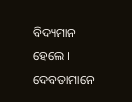ବିଦ୍ୟମାନ ହେଲେ ।
ଦେବତାମାନେ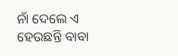ନାଁ ଦେଲେ ଏ ହେଉଛନ୍ତି ବାବା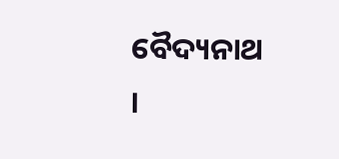ବୈଦ୍ୟନାଥ ।